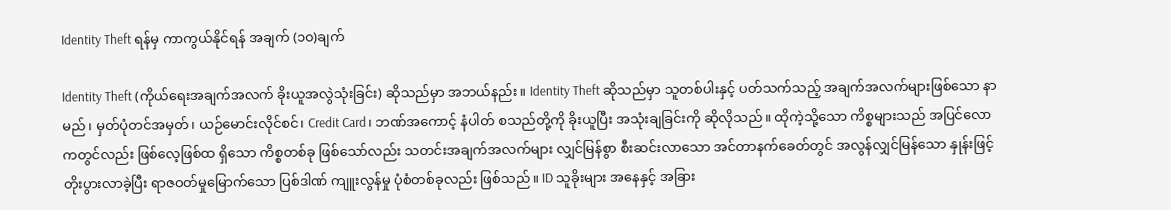Identity Theft ရန်မှ ကာကွယ်နိုင်ရန် အချက် (၁၀)ချက်

Identity Theft (ကိုယ်ရေးအချက်အလက် ခိုးယူအလွဲသုံးခြင်း) ဆိုသည်မှာ အဘယ်နည်း။ Identity Theft ဆိုသည်မှာ သူတစ်ပါးနှင့် ပတ်သက်သည့် အချက်အလက်များဖြစ်သော နာမည်၊ မှတ်ပုံတင်အမှတ်၊ ယဉ်မောင်းလိုင်စင်၊ Credit Card၊ ဘဏ်အကောင့် နံပါတ် စသည်တို့ကို ခိုးယူပြီး အသုံးချခြင်းကို ဆိုလိုသည်။ ထိုကဲ့သို့သော ကိစ္စများသည် အပြင်လောကတွင်လည်း ဖြစ်လေ့ဖြစ်ထ ရှိသော ကိစ္စတစ်ခု ဖြစ်သော်လည်း သတင်းအချက်အလက်များ လျှင်မြန်စွာ စီးဆင်းလာသော အင်တာနက်ခေတ်တွင် အလွန်လျှင်မြန်သော နှုန်းဖြင့် တိုးပွားလာခဲ့ပြီး ရာဇဝတ်မှုမြောက်သော ပြစ်ဒါဏ် ကျူးလွန်မှု ပုံစံတစ်ခုလည်း ဖြစ်သည်။ ID သူခိုးများ အနေနှင့် အခြား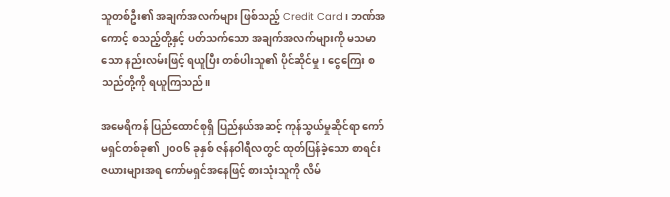သူတစ်ဦး၏ အချက်အလက်များ ဖြစ်သည့် Credit Card၊ ဘဏ်အကောင့် စသည့်တို့နှင့် ပတ်သက်သော အချက်အလက်များကို မသမာသော နည်းလမ်းဖြင့် ရယူပြီး တစ်ပါးသူ၏ ပိုင်ဆိုင်မှု၊ ငွေကြေး စသည်တို့ကို ရယူကြသည်။

အမေရိကန် ပြည်ထောင်စုရှိ ပြည်နယ်အဆင့် ကုန်သွယ်မှုဆိုင်ရာ ကော်မရှင်တစ်ခု၏ ၂၀၀၆ ခုနှစ် ဇန်နဝါရီလတွင် ထုတ်ပြန်ခဲ့သော စာရင်း ဇယားများအရ ကော်မရှင်အနေဖြင့် စားသုံးသူကို လိမ်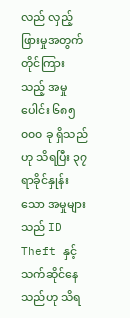လည် လှည့်ဖြားမှုအတွက် တိုင်ကြားသည့် အမှုပေါင်း ၆၈၅ ၀၀၀ ခု ရှိသည်ဟု သိရပြီး ၃၇ ရာခိုင်နှုန်းသော အမှုများသည် ID Theft နှင့် သက်ဆိုင်နေသည်ဟု သိရ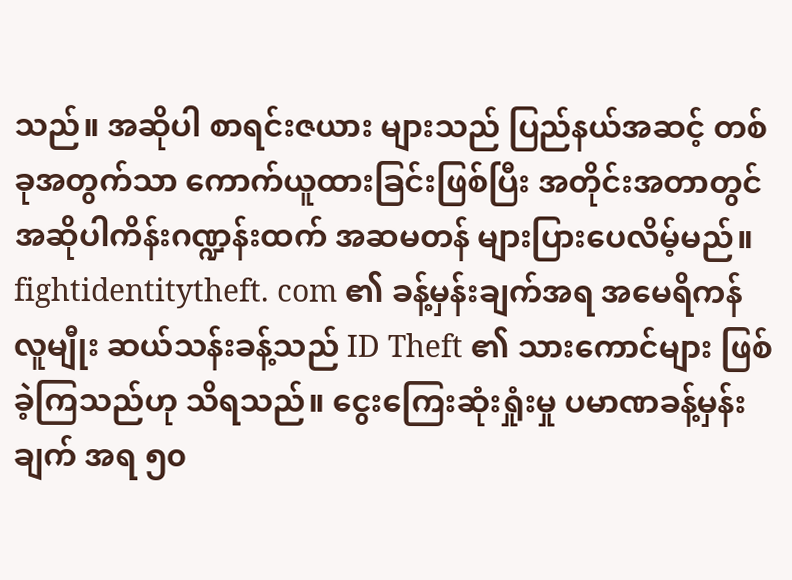သည်။ အဆိုပါ စာရင်းဇယား များသည် ပြည်နယ်အဆင့် တစ်ခုအတွက်သာ ကောက်ယူထားခြင်းဖြစ်ပြီး အတိုင်းအတာတွင် အဆိုပါကိန်းဂဏ္ဍန်းထက် အဆမတန် များပြားပေလိမ့်မည်။ fightidentitytheft. com ၏ ခန့်မှန်းချက်အရ အမေရိကန် လူမျီုး ဆယ်သန်းခန့်သည် ID Theft ၏ သားကောင်များ ဖြစ်ခဲ့ကြသည်ဟု သိရသည်။ ငွေးကြေးဆုံးရှုံးမှု ပမာဏခန့်မှန်းချက် အရ ၅၀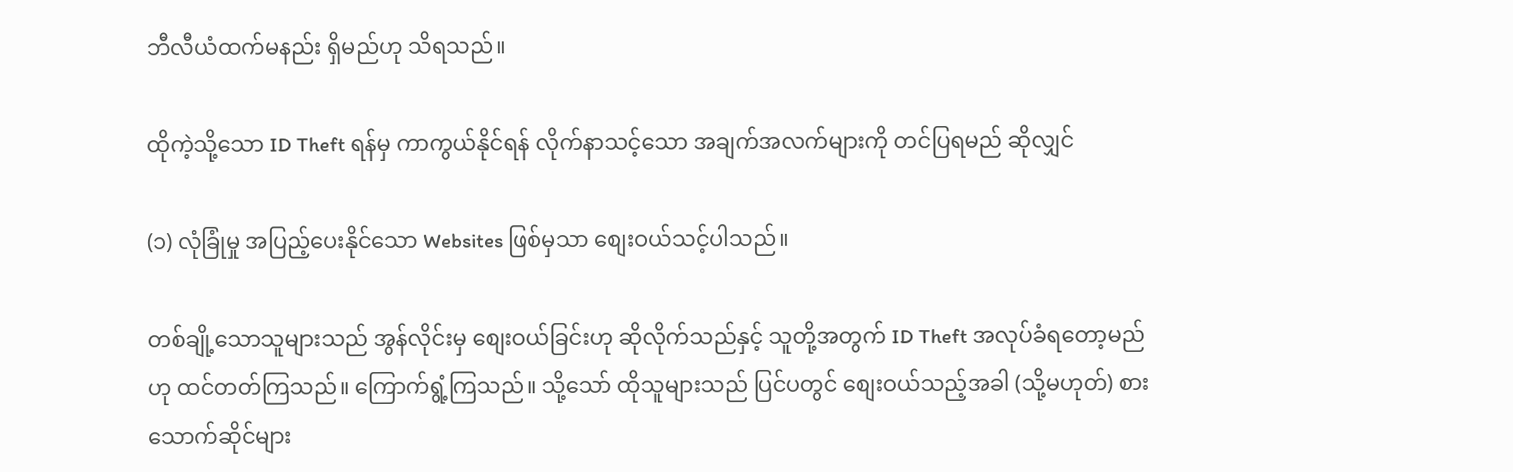ဘီလီယံထက်မနည်း ရှိမည်ဟု သိရသည်။

ထိုကဲ့သို့သော ID Theft ရန်မှ ကာကွယ်နိုင်ရန် လိုက်နာသင့်သော အချက်အလက်များကို တင်ပြရမည် ဆိုလျှင်

(၁) လုံခြုံမှု အပြည့်ပေးနိုင်သော Websites ဖြစ်မှသာ စျေးဝယ်သင့်ပါသည်။

တစ်ချို့သောသူများသည် အွန်လိုင်းမှ စျေးဝယ်ခြင်းဟု ဆိုလိုက်သည်နှင့် သူတို့အတွက် ID Theft အလုပ်ခံရတော့မည်ဟု ထင်တတ်ကြသည်။ ကြောက်ရွံ့ကြသည်။ သို့သော် ထိုသူများသည် ပြင်ပတွင် စျေးဝယ်သည့်အခါ (သို့မဟုတ်) စားသောက်ဆိုင်များ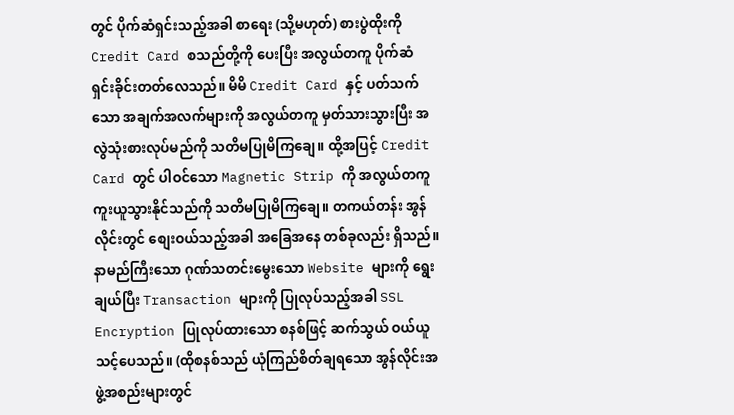တွင် ပိုက်ဆံရှင်းသည့်အခါ စာရေး (သို့မဟုတ်) စားပွဲထိုးကို Credit Card စသည်တို့ကို ပေးပြီး အလွယ်တကူ ပိုက်ဆံ ရှင်းခိုင်းတတ်လေသည်။ မိမိ Credit Card နှင့် ပတ်သက်သော အချက်အလက်များကို အလွယ်တကူ မှတ်သားသွားပြီး အလွဲသုံးစားလုပ်မည်ကို သတိမပြုမိကြချေ။ ထို့အပြင့် Credit Card တွင် ပါဝင်သော Magnetic Strip ကို အလွယ်တကူ ကူးယူသွားနိုင်သည်ကို သတိမပြုမိကြချေ။ တကယ်တန်း အွန်လိုင်းတွင် စျေးဝယ်သည့်အခါ အခြေအနေ တစ်ခုလည်း ရှိသည်။ နာမည်ကြီးသော ဂုဏ်သတင်းမွေးသော Website များကို ရွေးချယ်ပြီး Transaction များကို ပြုလုပ်သည့်အခါ SSL Encryption ပြုလုပ်ထားသော စနစ်ဖြင့် ဆက်သွယ် ဝယ်ယူသင့်ပေသည်။ (ထိုစနစ်သည် ယုံကြည်စိတ်ချရသော အွန်လိုင်းအဖွဲ့အစည်းများတွင်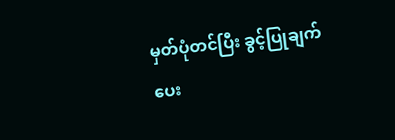မှတ်ပုံတင်ပြီး ခွင့်ပြုချက်ပေး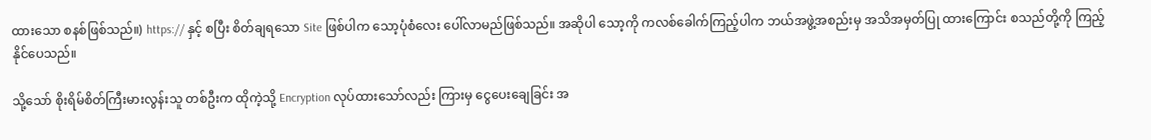ထားသော စနစ်ဖြစ်သည်။) https:// နှင့် စပြီး စိတ်ချရသော Site ဖြစ်ပါက သော့ပုံစံလေး ပေါ်လာမည်ဖြစ်သည်။ အဆိုပါ သော့ကို ကလစ်ခေါက်ကြည့်ပါက ဘယ်အဖွဲ့အစည်းမှ အသိအမှတ်ပြု ထားကြောင်း စသည်တို့ကို ကြည့်နိုင်ပေသည်။

သို့သော် စိုးရိမ်စိတ်ကြီးမားလွန်းသူ တစ်ဦးက ထိုကဲ့သို့ Encryption လုပ်ထားသော်လည်း ကြားမှ ငွေပေးချေခြင်း အ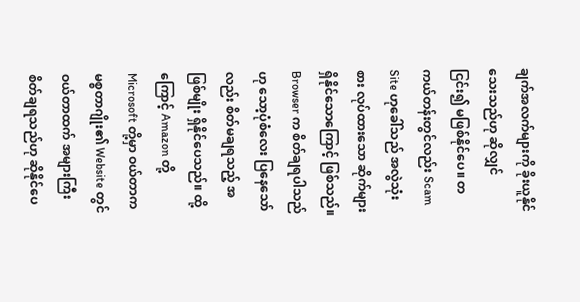ချက်အလက်များကို ခိုးယူနိုင်သေးသည်ဟု ဆိုလျှင် ငြင်း၍ မဖြစ်နိုင်ပေ။ တကယ်တန်းတွင်လည်း Scam Site ဟုခေါ်သည် အလွဲသုံးစား လုပ်ထားသော ဆိုက်များ ရှိနိုင်သောကြောင့် ဖြစ်သည်။ Browser က စိတ်ချရပါသည်ဟု သော့ပုံစံလေး ပြနေသော်လည်း စိတ်မချရသည့် အဖြစ်မျိုး ရှိနိုင်ပေသည်။ ထို့ကြောင့် Amazon တို့ Microsoft တို့မှာ ဝယ်တာက မစ္စတာဂျိုး၏ Website တွင် ဝယ်တာထက် အများကြီး စိတ်ချရသည်ဟု ဆိုနိုင်ပေ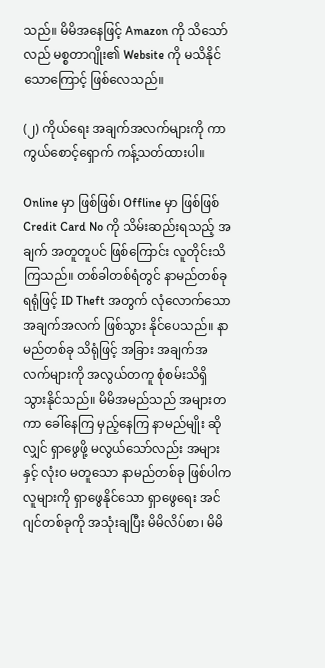သည်။ မိမိအနေဖြင့် Amazon ကို သိသော်လည် မစ္စတာဂျိုး၏ Website ကို မသိနိုင်သောကြောင့် ဖြစ်လေသည်။

(၂) ကိုယ်ရေး အချက်အလက်များကို ကာကွယ်စောင့်ရှောက် ကန့်သတ်ထားပါ။

Online မှာ ဖြစ်ဖြစ်၊ Offline မှာ ဖြစ်ဖြစ် Credit Card No ကို သိမ်းဆည်းရသည့် အချက် အတူတူပင် ဖြစ်ကြောင်း လူတိုင်းသိကြသည်။ တစ်ခါတစ်ရံတွင် နာမည်တစ်ခု ရရုံဖြင့် ID Theft အတွက် လုံလောက်သော အချက်အလက် ဖြစ်သွား နိုင်ပေသည်။ နာမည်တစ်ခု သိရုံဖြင့် အခြား အချက်အလက်များကို အလွယ်တကူ စုံစမ်းသိရှိ သွားနိုင်သည်။ မိမိအမည်သည် အများတကာ ခေါ်နေကြ မှည့်နေကြ နာမည်မျိုး ဆိုလျှင် ရှာဖွေဖို့ မလွယ်သော်လည်း အများနှင့် လုံးဝ မတူသော နာမည်တစ်ခု ဖြစ်ပါက လူများကို ရှာဖွေနိုင်သော ရှာဖွေရေး အင်ဂျင်တစ်ခုကို အသုံးချပြီး မိမိလိပ်စာ၊ မိမိ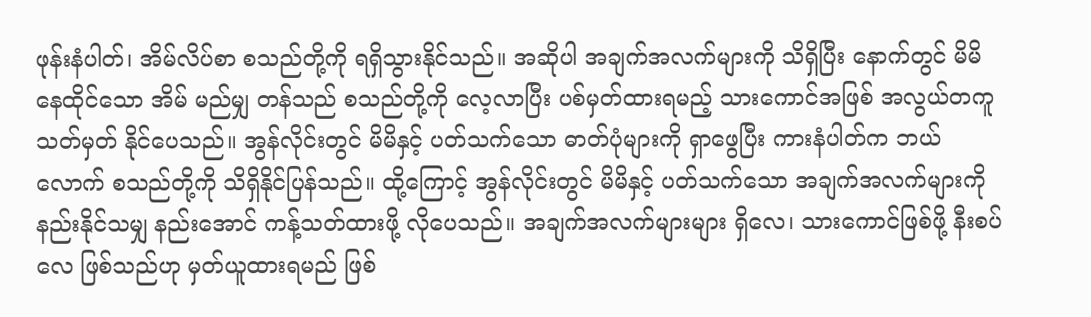ဖုန်းနံပါတ်၊ အိမ်လိပ်စာ စသည်တို့ကို ရရှိသွားနိုင်သည်။ အဆိုပါ အချက်အလက်များကို သိရှိပြီး နောက်တွင် မိမိ နေထိုင်သော အိမ် မည်မျှ တန်သည် စသည်တို့ကို လေ့လာပြီး ပစ်မှတ်ထားရမည့် သားကောင်အဖြစ် အလွယ်တကူ သတ်မှတ် နိုင်ပေသည်။ အွန်လိုင်းတွင် မိမိနှင့် ပတ်သက်သော ဓာတ်ပုံများကို ရှာဖွေပြီး ကားနံပါတ်က ဘယ်လောက် စသည်တို့ကို သိရှိနိုင်ပြန်သည်။ ထို့ကြောင့် အွန်လိုင်းတွင် မိမိနှင့် ပတ်သက်သော အချက်အလက်များကို နည်းနိုင်သမျှ နည်းအောင် ကန့်သတ်ထားဖို့ လိုပေသည်။ အချက်အလက်များများ ရှိလေ၊ သားကောင်ဖြစ်ဖို့ နီးစပ်လေ ဖြစ်သည်ဟု မှတ်ယူထားရမည် ဖြစ်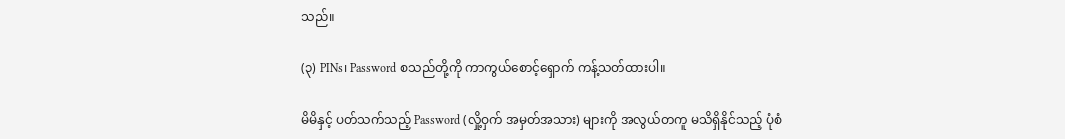သည်။

(၃) PINs၊ Password စသည်တို့ကို ကာကွယ်စောင့်ရှောက် ကန့်သတ်ထားပါ။

မိမိနှင့် ပတ်သက်သည့် Password (လှို့ဝှက် အမှတ်အသား) များကို အလွယ်တကူ မသိရှိနိုင်သည့် ပုံစံ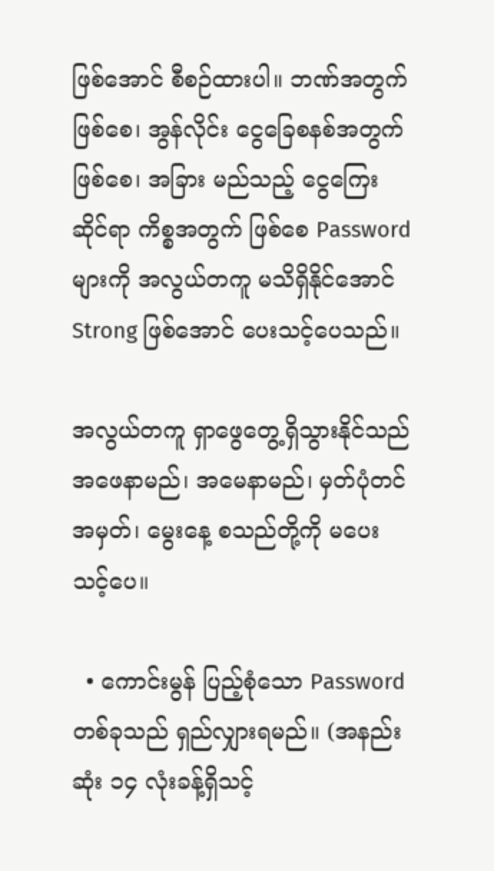ဖြစ်အောင် စီစဉ်ထားပါ။ ဘဏ်အတွက် ဖြစ်စေ၊ အွန်လိုင်း ငွေခြေစနစ်အတွက် ဖြစ်စေ၊ အခြား မည်သည့် ငွေကြေးဆိုင်ရာ ကိစ္စအတွက် ဖြစ်စေ Password များကို အလွယ်တကူ မသိရှိနိုင်အောင် Strong ဖြစ်အောင် ပေးသင့်ပေသည်။

အလွယ်တကူ ရှာဖွေတွေ့ရှိသွားနိုင်သည် အဖေနာမည်၊ အမေနာမည်၊ မှတ်ပုံတင်အမှတ်၊ မွေးနေ့ စသည်တို့ကို မပေးသင့်ပေ။

  • ကောင်းမွန် ပြည့်စုံသော Password တစ်ခုသည် ရှည်လျှားရမည်။ (အနည်းဆုံး ၁၄ လုံးခန့်ရှိသင့်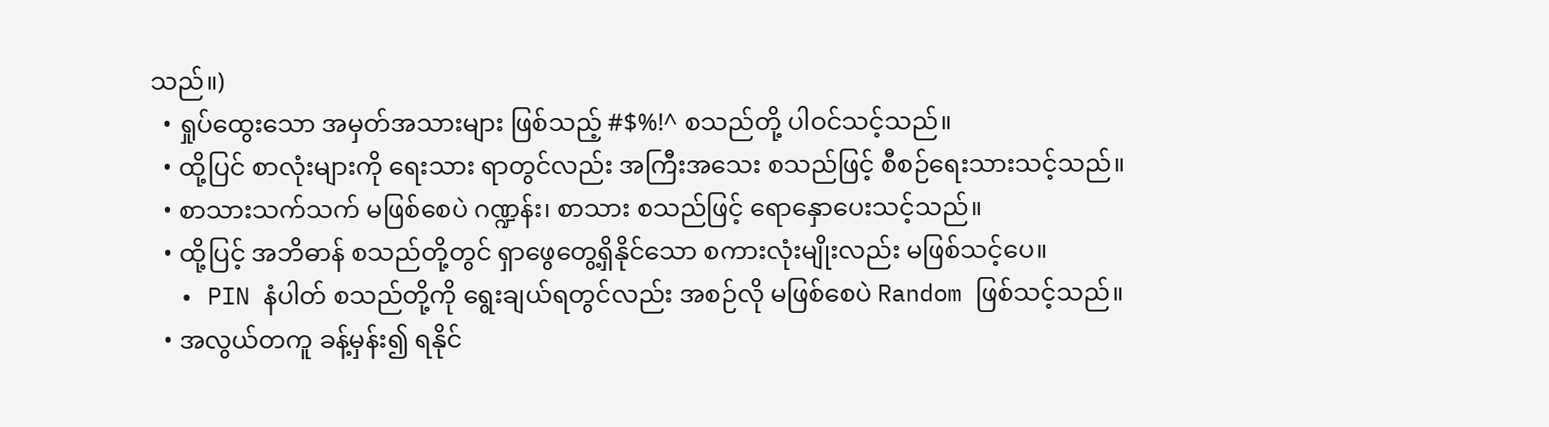သည်။)
  • ရှုပ်ထွေးသော အမှတ်အသားများ ဖြစ်သည့် #$%!^ စသည်တို့ ပါဝင်သင့်သည်။
  • ထို့ပြင် စာလုံးများကို ရေးသား ရာတွင်လည်း အကြီးအသေး စသည်ဖြင့် စီစဉ်ရေးသားသင့်သည်။
  • စာသားသက်သက် မဖြစ်စေပဲ ဂဏ္ဍန်း၊ စာသား စသည်ဖြင့် ရောနှောပေးသင့်သည်။
  • ထို့ပြင့် အဘိဓာန် စသည်တို့တွင် ရှာဖွေတွေ့ရှိနိုင်သော စကားလုံးမျိုးလည်း မဖြစ်သင့်ပေ။
  • PIN နံပါတ် စသည်တို့ကို ရွေးချယ်ရတွင်လည်း အစဉ်လို မဖြစ်စေပဲ Random ဖြစ်သင့်သည်။
  • အလွယ်တကူ ခန့်မှန်း၍ ရနိုင်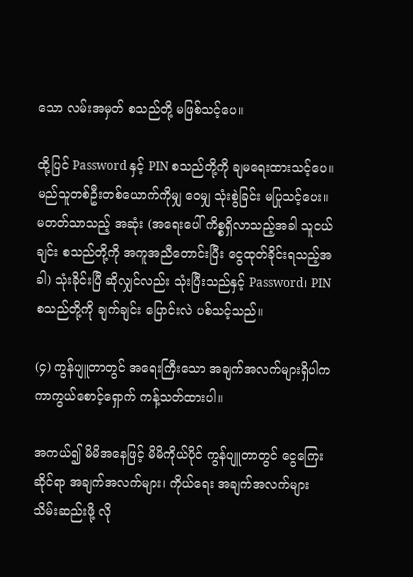သော လမ်းအမှတ် စသည်တို့ မဖြစ်သင့်ပေ။

ထို့ပြင် Password နှင့် PIN စသည်တို့ကို ချမရေးထားသင့်ပေ။ မည်သူတစ်ဦးတစ်ယောက်ကိုမျှ ဝေမျှ သုံးစွဲခြင်း မပြုသင့်ပေး။ မတတ်သာသည့် အဆုံး (အရေးပေါ် ကိစ္စရှိလာသည့်အခါ သူငယ်ချင်း စသည်တို့ကို အကူအညီတောင်းပြီး ငွေထုတ်ခိုင်းရသည့်အခါ) သုံးခိုင်းပြီ ဆိုလျှင်လည်း သုံးပြီးသည်နှင့် Password၊ PIN စသည်တို့ကို ချက်ချင်း ပြောင်းလဲ ပစ်သင့်သည်။

(၄) ကွန်ပျူတာတွင် အရေးကြီးသော အချက်အလက်များရှိပါက ကာကွယ်စောင့်ရှောက် ကန့်သတ်ထားပါ။

အကယ်၍ မိမိအနေဖြင့် မိမိကိုယ်ပိုင် ကွန်ပျူတာတွင် ငွေကြေးဆိုင်ရာ အချက်အလက်များ၊ ကိုယ်ရေး အချက်အလက်များ သိမ်းဆည်းဖို့ လို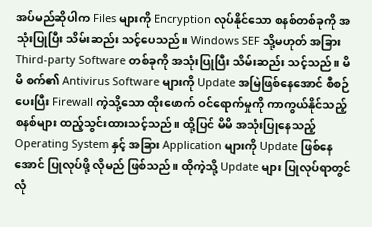အပ်မည်ဆိုပါက Files များကို Encryption လုပ်နိုင်သော စနစ်တစ်ခုကို အသုံးပြုပြီး သိမ်းဆည်း သင့်ပေသည်။ Windows SEF သို့မဟုတ် အခြား Third-party Software တစ်ခုကို အသုံးပြုပြီး သိမ်းဆည်း သင့်သည်။ မိမိ စက်၏ Antivirus Software များကို Update အမြဲဖြစ်နေအောင် စီစဉ်ပေးပြီး Firewall ကဲ့သို့သော ထိုးဖောက် ဝင်ရောက်မှုကို ကာကွယ်နိုင်သည့် စနစ်များ ထည့်သွင်းထားသင့်သည်။ ထို့ပြင် မိမိ အသုံးပြုနေသည့် Operating System နှင့် အခြား Application များကို Update ဖြစ်နေအောင် ပြုလုပ်ဖို့ လိုမည် ဖြစ်သည်။ ထိုကဲ့သို့ Update များ ပြုလုပ်ရာတွင် လုံ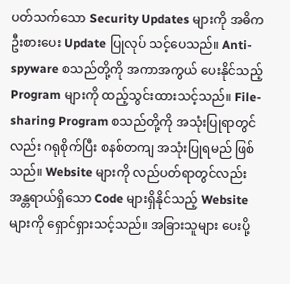ပတ်သက်သော Security Updates များကို အဓိက ဦးစားပေး Update ပြုလုပ် သင့်ပေသည်။ Anti-spyware စသည်တို့ကို အကာအကွယ် ပေးနိုင်သည့် Program များကို ထည့်သွင်းထားသင့်သည်။ File-sharing Program စသည်တို့ကို အသုံးပြုရာတွင်လည်း ဂရုစိုက်ပြီး စနစ်တကျ အသုံးပြုရမည် ဖြစ်သည်။ Website များကို လည်ပတ်ရာတွင်လည်း အန္တရာယ်ရှိသော Code များရှိနိုင်သည့် Website များကို ရှောင်ရှားသင့်သည်။ အခြားသူများ ပေးပို့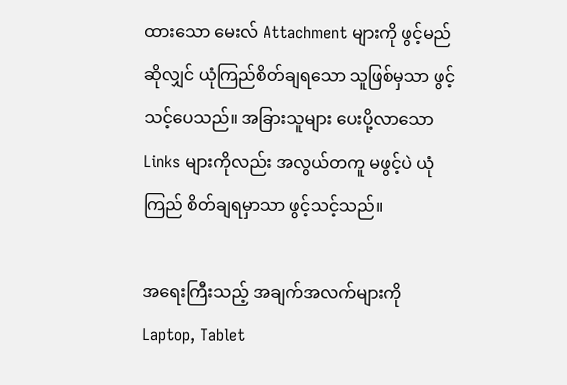ထားသော မေးလ် Attachment များကို ဖွင့်မည်ဆိုလျှင် ယုံကြည်စိတ်ချရသော သူဖြစ်မှသာ ဖွင့်သင့်ပေသည်။ အခြားသူများ ပေးပို့လာသော Links များကိုလည်း အလွယ်တကူ မဖွင့်ပဲ ယုံကြည် စိတ်ချရမှာသာ ဖွင့်သင့်သည်။

အရေးကြီးသည့် အချက်အလက်များကို Laptop, Tablet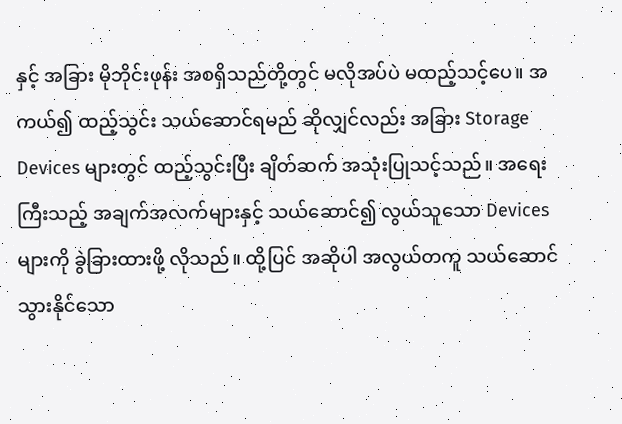နှင့် အခြား မိုဘိုင်းဖုန်း အစရှိသည်တို့တွင် မလိုအပ်ပဲ မထည့်သင့်ပေ။ အကယ်၍ ထည့်သွင်း သယ်ဆောင်ရမည် ဆိုလျှင်လည်း အခြား Storage Devices များတွင် ထည့်သွင်းပြီး ချိတ်ဆက် အသုံးပြုသင့်သည်။ အရေးကြီးသည့် အချက်အလက်များနှင့် သယ်ဆောင်၍ လွယ်သူသော Devices များကို ခွဲခြားထားဖို့ လိုသည်။ ထို့ပြင် အဆိုပါ အလွယ်တကူ သယ်ဆောင်သွားနိုင်သော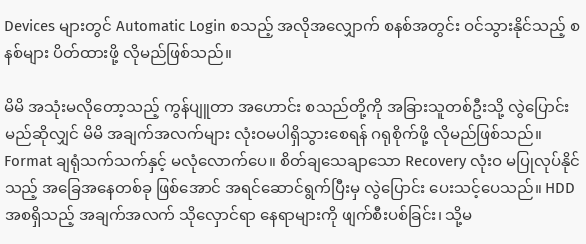Devices များတွင် Automatic Login စသည့် အလိုအလျှောက် စနစ်အတွင်း ဝင်သွားနိုင်သည့် စနစ်များ ပိတ်ထားဖို့ လိုမည်ဖြစ်သည်။

မိမိ အသုံးမလိုတော့သည့် ကွန်ပျူတာ အဟောင်း စသည်တို့ကို အခြားသူတစ်ဦးသို့ လွဲပြောင်းမည်ဆိုလျှင် မိမိ အချက်အလက်များ လုံးဝမပါရှိသွားစေရန် ဂရုစိုက်ဖို့ လိုမည်ဖြစ်သည်။ Format ချရုံသက်သက်နှင့် မလုံလောက်ပေ။ စိတ်ချသေချာသော Recovery လုံးဝ မပြုလုပ်နိုင်သည့် အခြေအနေတစ်ခု ဖြစ်အောင် အရင်ဆောင်ရွက်ပြီးမှ လွဲပြောင်း ပေးသင့်ပေသည်။ HDD အစရှိသည့် အချက်အလက် သိုလှောင်ရာ နေရာများကို ဖျက်စီးပစ်ခြင်း၊ သို့မ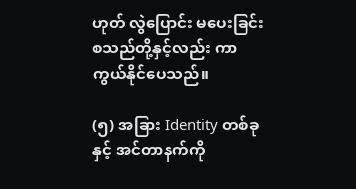ဟုတ် လွဲပြောင်း မပေးခြင်း စသည်တို့နှင့်လည်း ကာကွယ်နိုင်ပေသည်။

(၅) အခြား Identity တစ်ခုနှင့် အင်တာနက်ကို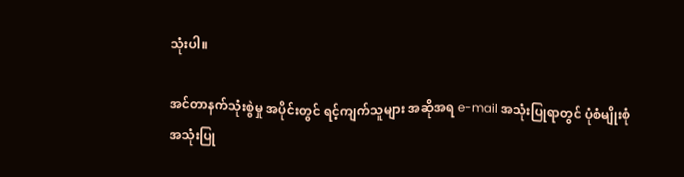သုံးပါ။

အင်တာနက်သုံးစွဲမှု အပိုင်းတွင် ရင့်ကျက်သူများ အဆိုအရ e-mail အသုံးပြုရာတွင် ပုံစံမျိုးစုံ အသုံးပြု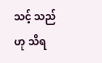သင့် သည်ဟု သိရ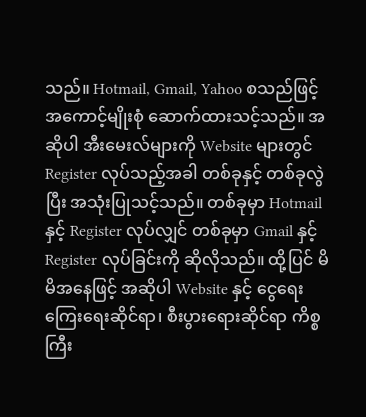သည်။ Hotmail, Gmail, Yahoo စသည်ဖြင့် အကောင့်မျိုးစုံ ဆောက်ထားသင့်သည်။ အဆိုပါ အီးမေးလ်များကို Website များတွင် Register လုပ်သည့်အခါ တစ်ခုနှင့် တစ်ခုလွဲပြီး အသုံးပြုသင့်သည်။ တစ်ခုမှာ Hotmail နှင့် Register လုပ်လျှင် တစ်ခုမှာ Gmail နှင့် Register လုပ်ခြင်းကို ဆိုလိုသည်။ ထို့ပြင် မိမိအနေဖြင့် အဆိုပါ Website နှင့် ငွေရေးကြေးရေးဆိုင်ရာ၊ စီးပွားရေားဆိုင်ရာ ကိစ္စကြီး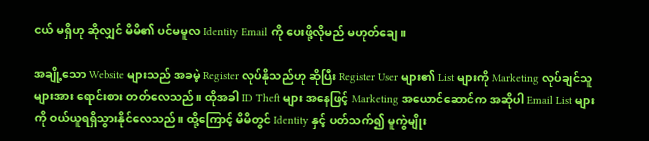ငယ် မရှိဟု ဆိုလျှင် မိမိ၏ ပင်မမူလ Identity Email ကို ပေးဖို့လိုမည် မဟုတ်ချေ။

အချို့သော Website များသည် အခမဲ့ Register လုပ်နိုသည်ဟု ဆိုပြီး Register User များ၏ List များကို Marketing လုပ်ချင်သူများအား ရောင်းစား တတ်လေသည်။ ထိုအခါ ID Theft များ အနေဖြင့် Marketing အယောင်ဆောင်က အဆိုပါ Email List များကို ဝယ်ယူရရှိသွားနိုင်လေသည်။ ထို့ကြောင့် မိမိတွင် Identity နှင့် ပတ်သက်၍ မူကွဲမျိုး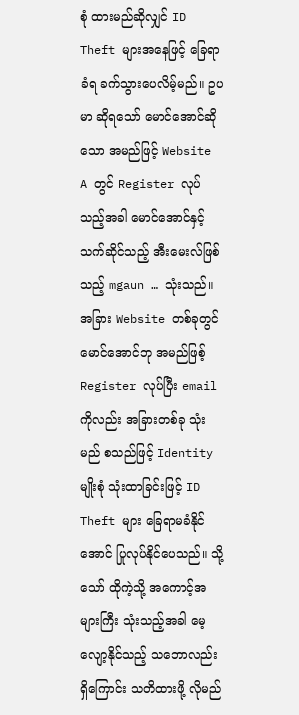စုံ ထားမည်ဆိုလျှင် ID Theft များအနေဖြင့် ခြေရာခံရ ခက်သွားပေလိမ့်မည်။ ဥပမာ ဆိုရသော် မောင်အောင်ဆိုသော အမည်ဖြင့် Website A တွင် Register လုပ်သည့်အခါ မောင်အောင်နှင့် သက်ဆိုင်သည့် အီးမေးလ်ဖြစ်သည့် mgaun … သုံးသည်။ အခြား Website တစ်ခုတွင် မောင်အောင်ဘု အမည်ဖြစ့် Register လုပ်ပြီး email ကိုလည်း အခြားတစ်ခု သုံးမည် စသည်ဖြင့် Identity မျိုးစုံ သုံးထာခြင်းဖြင့် ID Theft များ ခြေရာမခံနိုင်အောင် ပြုလုပ်နိုင်ပေသည်။ သို့သော် ထိုကဲ့သို့ အကောင့်အများကြီး သုံးသည့်အခါ မေ့လျော့နိုင်သည့် သဘောလည်း ရှိကြောင်း သတိထားဖို့ လိုမည်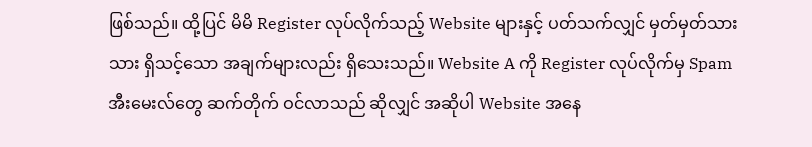ဖြစ်သည်။ ထို့ပြင် မိမိ Register လုပ်လိုက်သည့် Website များနှင့် ပတ်သက်လျှင် မှတ်မှတ်သားသား ရှိသင့်သော အချက်များလည်း ရှိသေးသည်။ Website A ကို Register လုပ်လိုက်မှ Spam အီးမေးလ်တွေ ဆက်တိုက် ဝင်လာသည် ဆိုလျှင် အဆိုပါ Website အနေ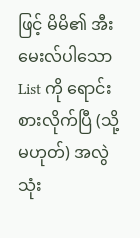ဖြင့် မိမိ၏ အီးမေးလ်ပါသော List ကို ရောင်းစားလိုက်ပြီ (သို့မဟုတ်) အလွဲသုံး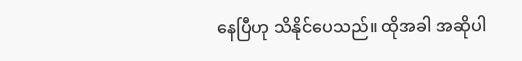နေပြီဟု သိနိုင်ပေသည်။ ထိုအခါ အဆိုပါ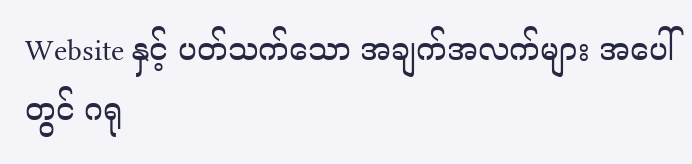Website နှင့် ပတ်သက်သော အချက်အလက်များ အပေါ်တွင် ဂရု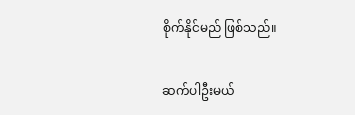စိုက်နိုင်မည် ဖြစ်သည်။

ဆက်ပါဦးမယ်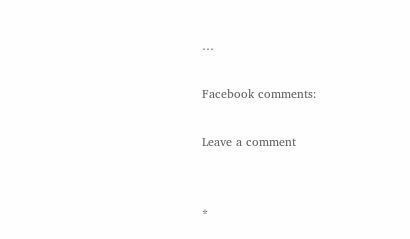…

Facebook comments:

Leave a comment


*